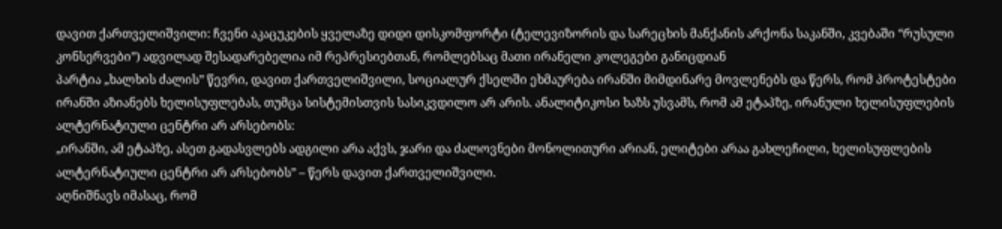დავით ქართველიშვილი: ჩვენი აკაცუკების ყველაზე დიდი დისკომფორტი (ტელევიზორის და სარეცხის მანქანის არქონა საკანში, კვებაში “რუსული კონსერვები”) ადვილად შესადარებელია იმ რეპრესიებთან, რომლებსაც მათი ირანელი კოლეგები განიცდიან
პარტია „ხალხის ძალის” წევრი, დავით ქართველიშვილი, სოციალურ ქსელში ეხმაურება ირანში მიმდინარე მოვლენებს და წერს, რომ პროტესტები ირანში აზიანებს ხელისუფლებას, თუმცა სისტემისთვის სასიკვდილო არ არის. ანალიტიკოსი ხაზს უსვამს, რომ ამ ეტაპზე, ირანული ხელისუფლების ალტერნატიული ცენტრი არ არსებობს:
„ირანში, ამ ეტაპზე, ასეთ გადასვლებს ადგილი არა აქვს, ჯარი და ძალოვნები მონოლითური არიან, ელიტები არაა გახლეჩილი, ხელისუფლების ალტერნატიული ცენტრი არ არსებობს” – წერს დავით ქართველიშვილი.
აღნიშნავს იმასაც, რომ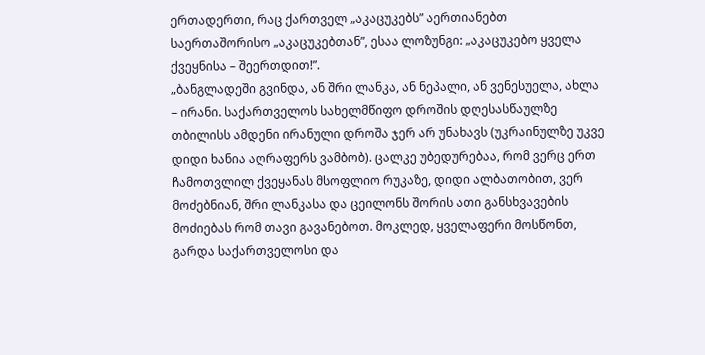ერთადერთი, რაც ქართველ „აკაცუკებს” აერთიანებთ საერთაშორისო „აკაცუკებთან”, ესაა ლოზუნგი: „აკაცუკებო ყველა ქვეყნისა – შეერთდით!”.
„ბანგლადეში გვინდა, ან შრი ლანკა, ან ნეპალი, ან ვენესუელა, ახლა – ირანი. საქართველოს სახელმწიფო დროშის დღესასწაულზე თბილისს ამდენი ირანული დროშა ჯერ არ უნახავს (უკრაინულზე უკვე დიდი ხანია აღრაფერს ვამბობ). ცალკე უბედურებაა, რომ ვერც ერთ ჩამოთვლილ ქვეყანას მსოფლიო რუკაზე, დიდი ალბათობით, ვერ მოძებნიან, შრი ლანკასა და ცეილონს შორის ათი განსხვავების მოძიებას რომ თავი გავანებოთ. მოკლედ, ყველაფერი მოსწონთ, გარდა საქართველოსი და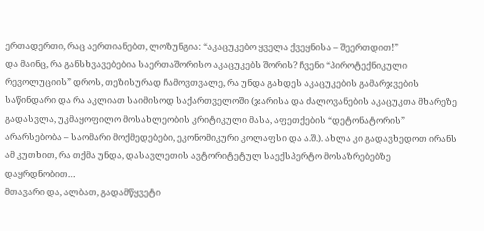ერთადერთი, რაც აერთიანებთ, ლოზუნგია: “აკაცუკებო ყველა ქვეყნისა – შეერთდით!”
და მაინც, რა განსხვავებებია საერთაშორისო აკაცუკებს შორის? ჩვენი “პიროტექნიკული რევოლუციის” დროს, თეზისურად ჩამოვთვალე, რა უნდა გახდეს აკაცუკების გამარჯვების საწინდარი და რა აკლიათ საიმისოდ საქართველოში (ჯარისა და ძალოვანების აკაცუკთა მხარეზე გადასვლა, უკმაყოფილო მოსახლეობის კრიტიკული მასა, აფეთქების “დეტონატორის” არარსებობა – საომარი მოქმედებები, ეკონომიკური კოლაფსი და ა.შ.). ახლა კი გადავხედოთ ირანს ამ კუთხით, რა თქმა უნდა, დასავლეთის ავტორიტეტულ საექსპერტო მოსაზრებებზე დაყრდნობით…
მთავარი და, ალბათ, გადამწყვეტი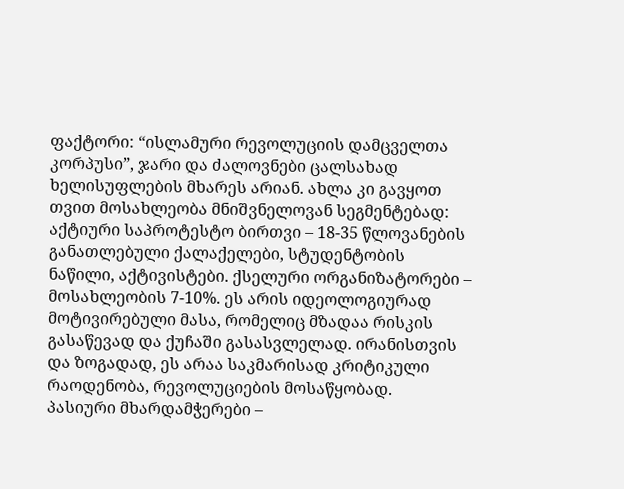ფაქტორი: “ისლამური რევოლუციის დამცველთა კორპუსი”, ჯარი და ძალოვნები ცალსახად ხელისუფლების მხარეს არიან. ახლა კი გავყოთ თვით მოსახლეობა მნიშვნელოვან სეგმენტებად:
აქტიური საპროტესტო ბირთვი – 18-35 წლოვანების განათლებული ქალაქელები, სტუდენტობის ნაწილი, აქტივისტები. ქსელური ორგანიზატორები – მოსახლეობის 7-10%. ეს არის იდეოლოგიურად მოტივირებული მასა, რომელიც მზადაა რისკის გასაწევად და ქუჩაში გასასვლელად. ირანისთვის და ზოგადად, ეს არაა საკმარისად კრიტიკული რაოდენობა, რევოლუციების მოსაწყობად.
პასიური მხარდამჭერები –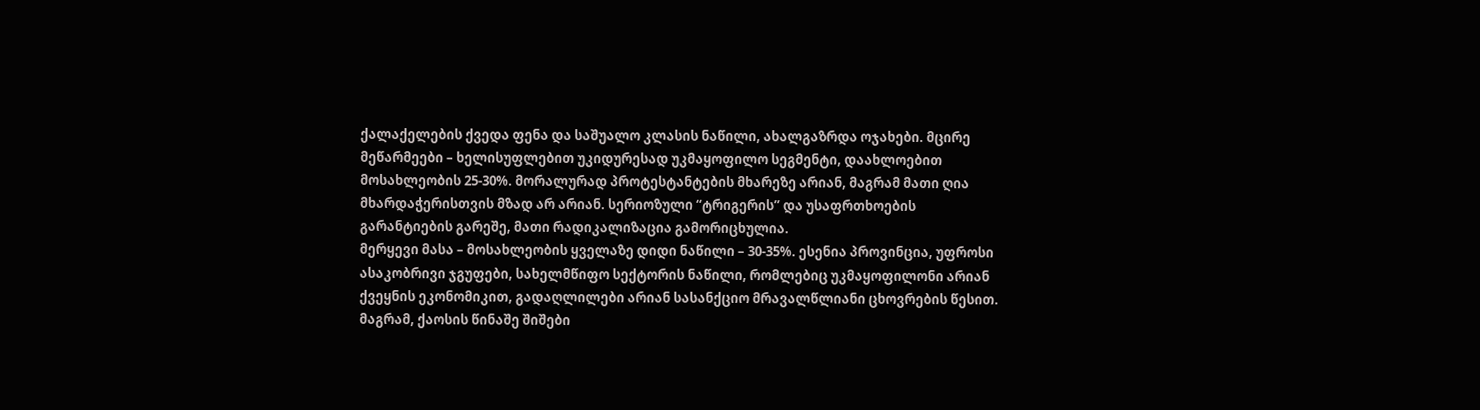ქალაქელების ქვედა ფენა და საშუალო კლასის ნაწილი, ახალგაზრდა ოჯახები. მცირე მეწარმეები – ხელისუფლებით უკიდურესად უკმაყოფილო სეგმენტი, დაახლოებით მოსახლეობის 25-30%. მორალურად პროტესტანტების მხარეზე არიან, მაგრამ მათი ღია მხარდაჭერისთვის მზად არ არიან. სერიოზული “ტრიგერის” და უსაფრთხოების გარანტიების გარეშე, მათი რადიკალიზაცია გამორიცხულია.
მერყევი მასა – მოსახლეობის ყველაზე დიდი ნაწილი – 30-35%. ესენია პროვინცია, უფროსი ასაკობრივი ჯგუფები, სახელმწიფო სექტორის ნაწილი, რომლებიც უკმაყოფილონი არიან ქვეყნის ეკონომიკით, გადაღლილები არიან სასანქციო მრავალწლიანი ცხოვრების წესით. მაგრამ, ქაოსის წინაშე შიშები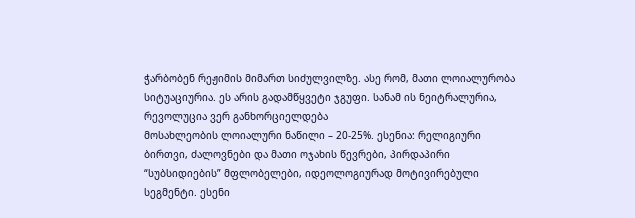ჭარბობენ რეჟიმის მიმართ სიძულვილზე. ასე რომ, მათი ლოიალურობა სიტუაციურია. ეს არის გადამწყვეტი ჯგუფი. სანამ ის ნეიტრალურია, რევოლუცია ვერ განხორციელდება
მოსახლეობის ლოიალური ნაწილი – 20-25%. ესენია: რელიგიური ბირთვი, ძალოვნები და მათი ოჯახის წევრები, პირდაპირი “სუბსიდიების” მფლობელები, იდეოლოგიურად მოტივირებული სეგმენტი. ესენი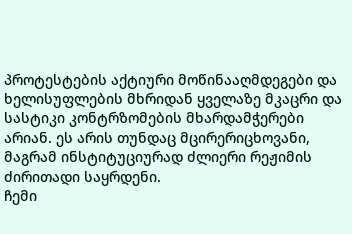პროტესტების აქტიური მოწინააღმდეგები და ხელისუფლების მხრიდან ყველაზე მკაცრი და სასტიკი კონტრზომების მხარდამჭერები არიან. ეს არის თუნდაც მცირერიცხოვანი, მაგრამ ინსტიტუციურად ძლიერი რეჟიმის ძირითადი საყრდენი.
ჩემი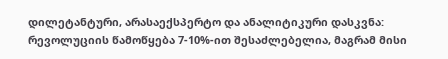დილეტანტური, არასაექსპერტო და ანალიტიკური დასკვნა: რევოლუციის წამოწყება 7-10%-ით შესაძლებელია, მაგრამ მისი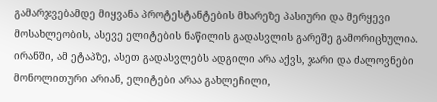გამარჯვებამდე მიყვანა პროტესტანტების მხარეზე პასიური და მერყევი მოსახლეობის, ასევე ელიტების ნაწილის გადასვლის გარეშე გამორიცხულია. ირანში, ამ ეტაპზე, ასეთ გადასვლებს ადგილი არა აქვს, ჯარი და ძალოვნები მონოლითური არიან, ელიტები არაა გახლეჩილი,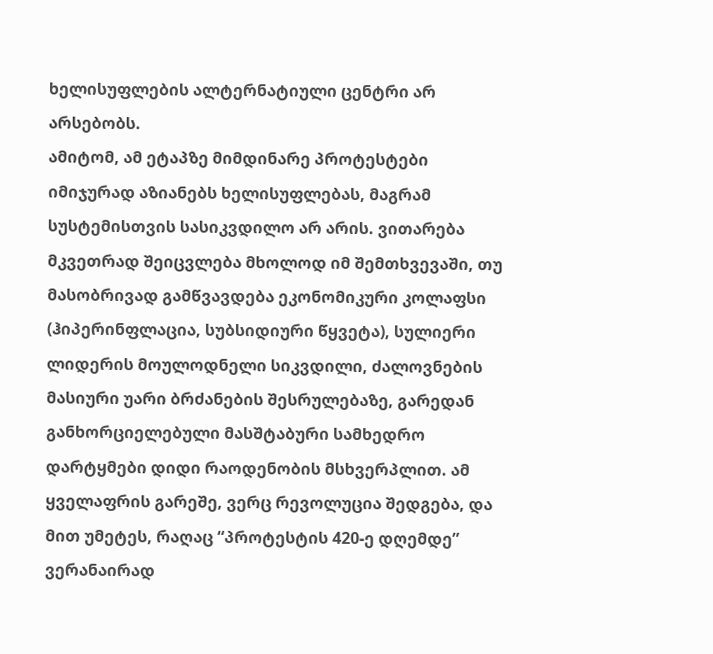ხელისუფლების ალტერნატიული ცენტრი არ არსებობს.
ამიტომ, ამ ეტაპზე მიმდინარე პროტესტები იმიჯურად აზიანებს ხელისუფლებას, მაგრამ სუსტემისთვის სასიკვდილო არ არის. ვითარება მკვეთრად შეიცვლება მხოლოდ იმ შემთხვევაში, თუ მასობრივად გამწვავდება ეკონომიკური კოლაფსი (ჰიპერინფლაცია, სუბსიდიური წყვეტა), სულიერი ლიდერის მოულოდნელი სიკვდილი, ძალოვნების მასიური უარი ბრძანების შესრულებაზე, გარედან განხორციელებული მასშტაბური სამხედრო დარტყმები დიდი რაოდენობის მსხვერპლით. ამ ყველაფრის გარეშე, ვერც რევოლუცია შედგება, და მით უმეტეს, რაღაც “პროტესტის 420-ე დღემდე” ვერანაირად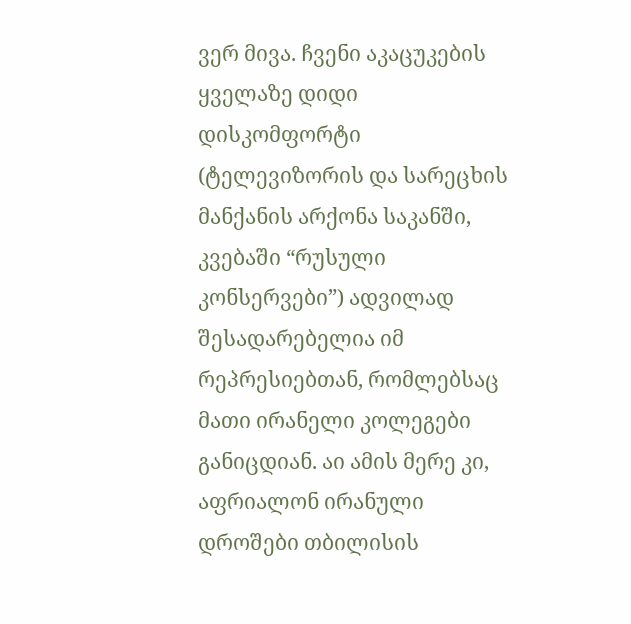ვერ მივა. ჩვენი აკაცუკების ყველაზე დიდი დისკომფორტი (ტელევიზორის და სარეცხის მანქანის არქონა საკანში, კვებაში “რუსული კონსერვები”) ადვილად შესადარებელია იმ რეპრესიებთან, რომლებსაც მათი ირანელი კოლეგები განიცდიან. აი ამის მერე კი, აფრიალონ ირანული დროშები თბილისის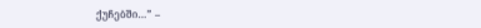ქუჩებში…” –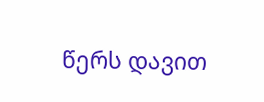წერს დავით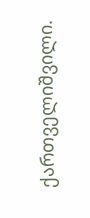ქართველიშვილი.